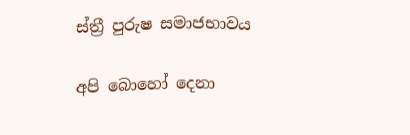ස්ත්‍රී පුරුෂ සමාජභාවය

අපි බොහෝ දෙනා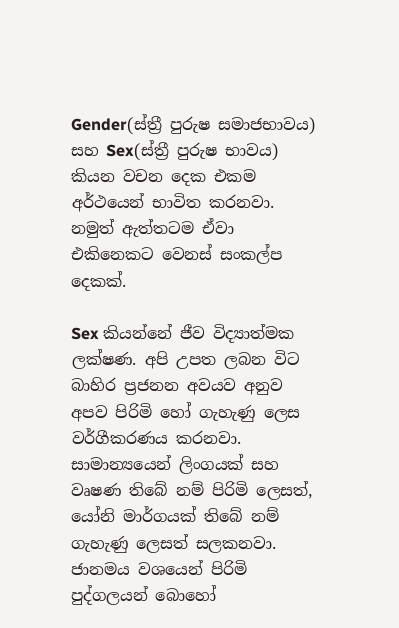Gender(ස්ත්‍රී පුරුෂ සමාජභාවය) සහ Sex(ස්ත්‍රී පුරුෂ භාවය) කියන වචන දෙක එකම අර්ථයෙන් භාවිත කරනවා. නමුත් ඇත්තටම ඒවා එකිනෙකට වෙනස් සංකල්ප දෙකක්.

Sex කියන්නේ ජීව විද්‍යාත්මක ලක්ෂණ. අපි උපත ලබන විට බාහිර ප්‍රජනන අවයව අනුව අපව පිරිමි හෝ ගැහැණු ලෙස වර්ගීකරණය කරනවා. සාමාන්‍යයෙන් ලිංගයක් සහ වෘෂණ තිබේ නම් පිරිමි ලෙසත්, යෝනි මාර්ගයක් තිබේ නම් ගැහැණු ලෙසත් සලකනවා. ජානමය වශයෙන් පිරිමි පුද්ගලයන් බොහෝ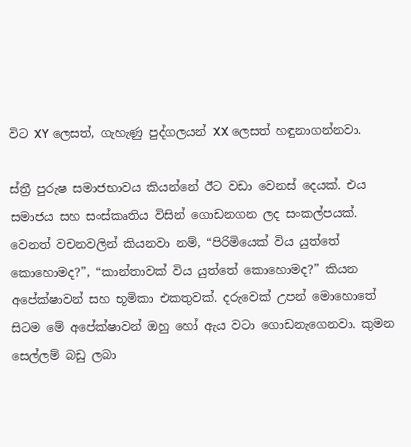විට XY ලෙසත්, ගැහැණු පුද්ගලයන් XX ලෙසත් හඳුනාගන්නවා.

ස්ත්‍රී පුරුෂ සමාජභාවය කියන්නේ ඊට වඩා වෙනස් දෙයක්. එය සමාජය සහ සංස්කෘතිය විසින් ගොඩනගන ලද සංකල්පයක්. වෙනත් වචනවලින් කියනවා නම්, “පිරිමියෙක් විය යුත්තේ කොහොමද?”, “කාන්තාවක් විය යුත්තේ කොහොමද?” කියන අපේක්ෂාවන් සහ භූමිකා එකතුවක්. දරුවෙක් උපන් මොහොතේ සිටම මේ අපේක්ෂාවන් ඔහු හෝ ඇය වටා ගොඩනැගෙනවා. කුමන සෙල්ලම් බඩු ලබා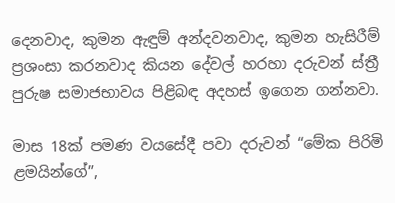දෙනවාද, කුමන ඇඳුම් අන්දවනවාද, කුමන හැසිරීම් ප්‍රශංසා කරනවාද කියන දේවල් හරහා දරුවන් ස්ත්‍රී පුරුෂ සමාජභාවය පිළිබඳ අදහස් ඉගෙන ගන්නවා.

මාස 18ක් පමණ වයසේදී පවා දරුවන් “මේක පිරිමි ළමයින්ගේ”,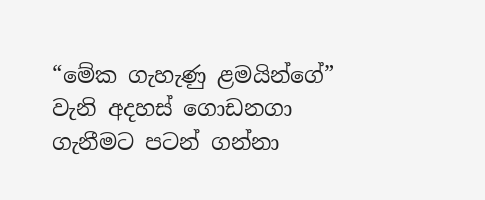“මේක ගැහැණු ළමයින්ගේ” වැනි අදහස් ගොඩනගා ගැනීමට පටන් ගන්නා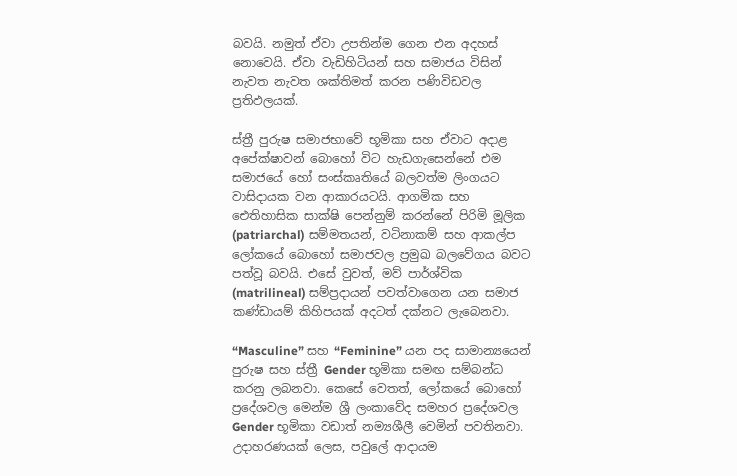බවයි. නමුත් ඒවා උපතින්ම ගෙන එන අදහස් නොවෙයි. ඒවා වැඩිහිටියන් සහ සමාජය විසින් නැවත නැවත ශක්තිමත් කරන පණිවිඩවල ප්‍රතිඵලයක්.

ස්ත්‍රී පුරුෂ සමාජභාවේ භූමිකා සහ ඒවාට අදාළ අපේක්ෂාවන් බොහෝ විට හැඩගැසෙන්නේ එම සමාජයේ හෝ සංස්කෘතියේ බලවත්ම ලිංගයට වාසිදායක වන ආකාරයටයි. ආගමික සහ ඓතිහාසික සාක්ෂි පෙන්නුම් කරන්නේ පිරිමි මූලික (patriarchal) සම්මතයන්, වටිනාකම් සහ ආකල්ප ලෝකයේ බොහෝ සමාජවල ප්‍රමුඛ බලවේගය බවට පත්වූ බවයි. එසේ වුවත්, මව් පාර්ශ්වික (matrilineal) සම්ප්‍රදායන් පවත්වාගෙන යන සමාජ කණ්ඩායම් කිහිපයක් අදටත් දක්නට ලැබෙනවා.

“Masculine” සහ “Feminine” යන පද සාමාන්‍යයෙන් පුරුෂ සහ ස්ත්‍රී Gender භූමිකා සමඟ සම්බන්ධ කරනු ලබනවා. කෙසේ වෙතත්, ලෝකයේ බොහෝ ප්‍රදේශවල මෙන්ම ශ්‍රී ලංකාවේද සමහර ප්‍රදේශවල Gender භූමිකා වඩාත් නම්‍යශීලී වෙමින් පවතිනවා. උදාහරණයක් ලෙස, පවුලේ ආදායම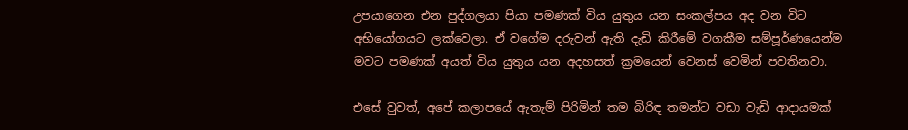උපයාගෙන එන පුද්ගලයා පියා පමණක් විය යුතුය යන සංකල්පය අද වන විට අභියෝගයට ලක්වෙලා. ඒ වගේම දරුවන් ඇති දැඩි කිරීමේ වගකීම සම්පූර්ණයෙන්ම මවට පමණක් අයත් විය යුතුය යන අදහසත් ක්‍රමයෙන් වෙනස් වෙමින් පවතිනවා.

එසේ වුවත්, අපේ කලාපයේ ඇතැම් පිරිමින් තම බිරිඳ තමන්ට වඩා වැඩි ආදායමක්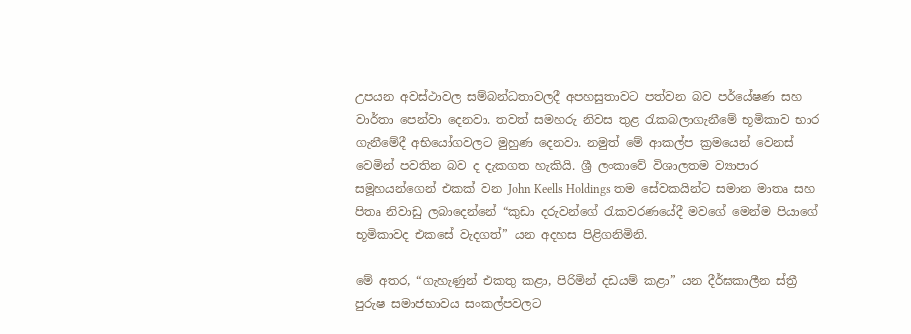උපයන අවස්ථාවල සම්බන්ධතාවලදී අපහසුතාවට පත්වන බව පර්යේෂණ සහ වාර්තා පෙන්වා දෙනවා. තවත් සමහරු නිවස තුළ රැකබලාගැනීමේ භූමිකාව භාර ගැනීමේදී අභියෝගවලට මුහුණ දෙනවා. නමුත් මේ ආකල්ප ක්‍රමයෙන් වෙනස් වෙමින් පවතින බව ද දැකගත හැකියි. ශ්‍රී ලංකාවේ විශාලතම ව්‍යාපාර සමූහයන්ගෙන් එකක් වන John Keells Holdings තම සේවකයින්ට සමාන මාතෘ සහ පිතෘ නිවාඩු ලබාදෙන්නේ “කුඩා දරුවන්ගේ රැකවරණයේදී මවගේ මෙන්ම පියාගේ භූමිකාවද එකසේ වැදගත්” යන අදහස පිළිගනිමිනි.

මේ අතර, “ගැහැණුන් එකතු කළා, පිරිමින් දඩයම් කළා” යන දීර්ඝකාලීන ස්ත්‍රී පුරුෂ සමාජභාවය සංකල්පවලට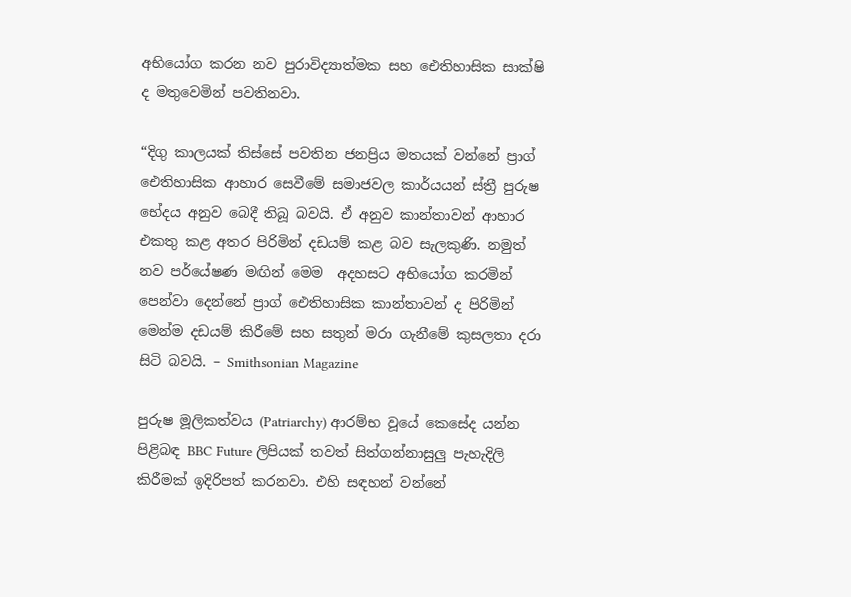අභියෝග කරන නව පුරාවිද්‍යාත්මක සහ ඓතිහාසික සාක්ෂි ද මතුවෙමින් පවතිනවා.

“දිගු කාලයක් තිස්සේ පවතින ජනප්‍රිය මතයක් වන්නේ ප්‍රාග් ඓතිහාසික ආහාර සෙවීමේ සමාජවල කාර්යයන් ස්ත්‍රී පුරුෂ භේදය අනුව බෙදී තිබූ බවයි. ඒ අනුව කාන්තාවන් ආහාර එකතු කළ අතර පිරිමින් දඩයම් කළ බව සැලකුණි. නමුත් නව පර්යේෂණ මඟින් මෙම  අදහසට අභියෝග කරමින් පෙන්වා දෙන්නේ ප්‍රාග් ඓතිහාසික කාන්තාවන් ද පිරිමින් මෙන්ම දඩයම් කිරීමේ සහ සතුන් මරා ගැනීමේ කුසලතා දරා සිටි බවයි. – Smithsonian Magazine

පුරුෂ මූලිකත්වය (Patriarchy) ආරම්භ වූයේ කෙසේද යන්න පිළිබඳ BBC Future ලිපියක් තවත් සිත්ගන්නාසුලු පැහැදිලි කිරීමක් ඉදිරිපත් කරනවා. එහි සඳහන් වන්නේ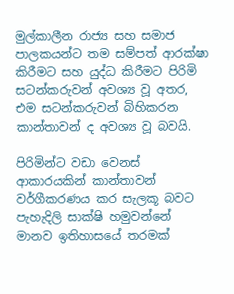මුල්කාලීන රාජ්‍ය සහ සමාජ පාලකයන්ට තම සම්පත් ආරක්ෂා කිරීමට සහ යුද්ධ කිරීමට පිරිමි සටන්කරුවන් අවශ්‍ය වූ අතර, එම සටන්කරුවන් බිහිකරන කාන්තාවන් ද අවශ්‍ය වූ බවයි.

පිරිමින්ට වඩා වෙනස් ආකාරයකින් කාන්තාවන් වර්ගීකරණය කර සැලකූ බවට පැහැදිලි සාක්ෂි හමුවන්නේ මානව ඉතිහාසයේ තරමක්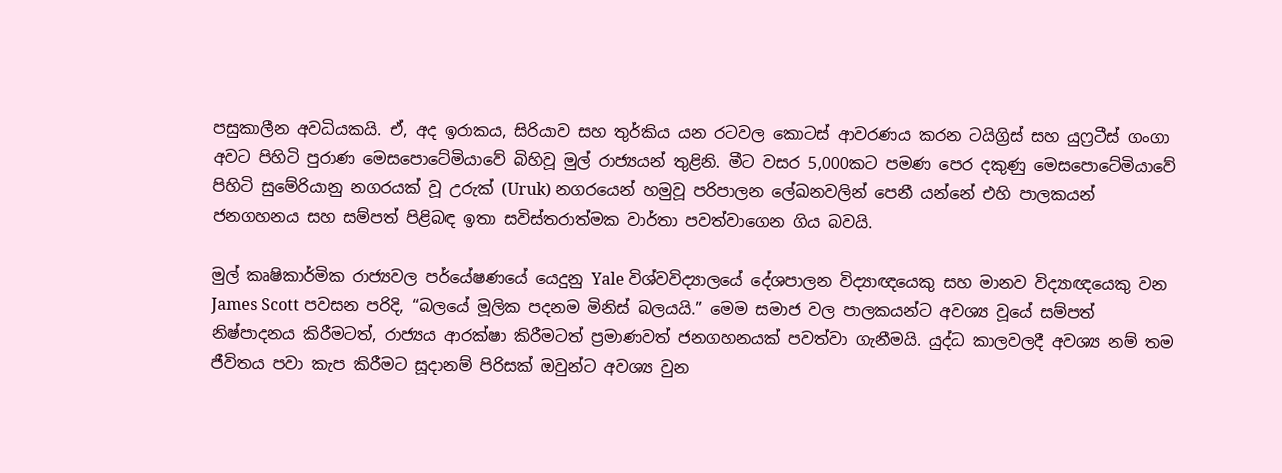පසුකාලීන අවධියකයි. ඒ, අද ඉරාකය, සිරියාව සහ තුර්කිය යන රටවල කොටස් ආවරණය කරන ටයිග්‍රිස් සහ යුෆ්‍රටීස් ගංගා අවට පිහිටි පුරාණ මෙසපොටේමියාවේ බිහිවූ මුල් රාජ්‍යයන් තුළිනි. මීට වසර 5,000කට පමණ පෙර දකුණු මෙසපොටේමියාවේ පිහිටි සුමේරියානු නගරයක් වූ උරුක් (Uruk) නගරයෙන් හමුවූ පරිපාලන ලේඛනවලින් පෙනී යන්නේ එහි පාලකයන් ජනගහනය සහ සම්පත් පිළිබඳ ඉතා සවිස්තරාත්මක වාර්තා පවත්වාගෙන ගිය බවයි.

මුල් කෘෂිකාර්මික රාජ්‍යවල පර්යේෂණයේ යෙදුනු Yale විශ්වවිද්‍යාලයේ දේශපාලන විද්‍යාඥයෙකු සහ මානව විද්‍යාඥයෙකු වන James Scott පවසන පරිදි, “බලයේ මූලික පදනම මිනිස් බලයයි.” මෙම සමාජ වල පාලකයන්ට අවශ්‍ය වූයේ සම්පත් නිෂ්පාදනය කිරීමටත්, රාජ්‍යය ආරක්ෂා කිරීමටත් ප්‍රමාණවත් ජනගහනයක් පවත්වා ගැනීමයි. යුද්ධ කාලවලදී අවශ්‍ය නම් තම ජීවිතය පවා කැප කිරීමට සූදානම් පිරිසක් ඔවුන්ට අවශ්‍ය වුන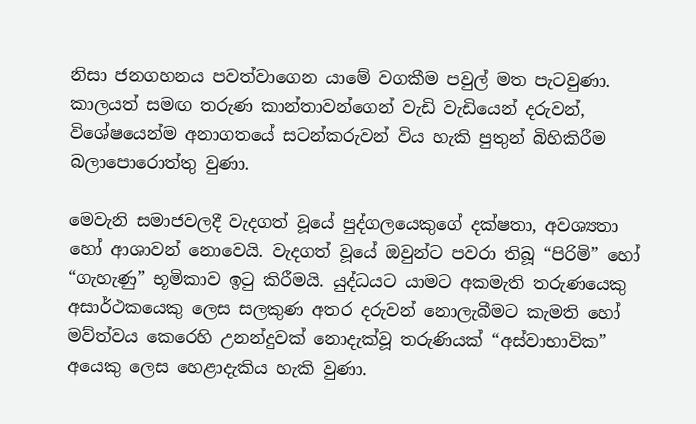නිසා ජනගහනය පවත්වාගෙන යාමේ වගකීම පවුල් මත පැටවුණා. කාලයත් සමඟ තරුණ කාන්තාවන්ගෙන් වැඩි වැඩියෙන් දරුවන්, විශේෂයෙන්ම අනාගතයේ සටන්කරුවන් විය හැකි පුතුන් බිහිකිරීම බලාපොරොත්තු වුණා.

මෙවැනි සමාජවලදී වැදගත් වූයේ පුද්ගලයෙකුගේ දක්ෂතා, අවශ්‍යතා හෝ ආශාවන් නොවෙයි. වැදගත් වූයේ ඔවුන්ට පවරා තිබූ “පිරිමි” හෝ “ගැහැණු” භූමිකාව ඉටු කිරීමයි. යුද්ධයට යාමට අකමැති තරුණයෙකු අසාර්ථකයෙකු ලෙස සලකුණ අතර දරුවන් නොලැබීමට කැමති හෝ මව්ත්වය කෙරෙහි උනන්දුවක් නොදැක්වූ තරුණියක් “අස්වාභාවික” අයෙකු ලෙස හෙළාදැකිය හැකි වුණා.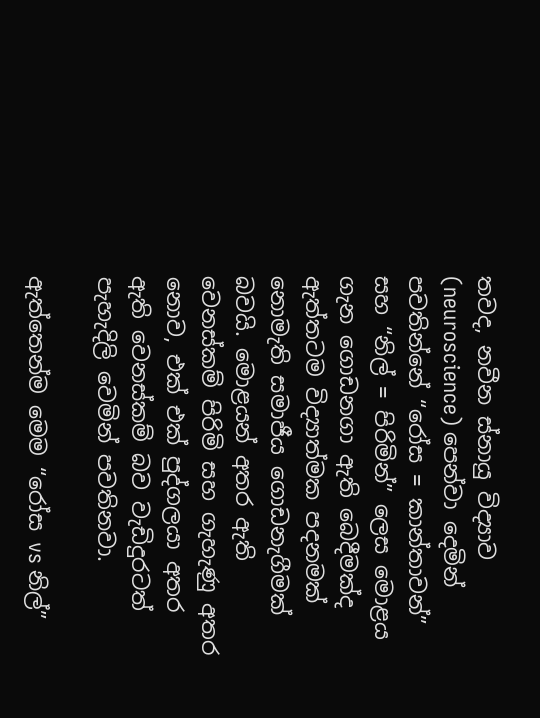තවද, නවීන ස්නායු විද්‍යාව (neuroscience) පෙන්වා දෙමින් පවතින්නේ “රෝස = කාන්තාවන්” සහ “නිල් = පිරිමින්” ලෙස මොළය ගැන ගොඩනගා ඇති බෙදීමක්ද ඇත්තටම විද්‍යාත්මක පදනමක් නොමැති සමාජීය ගොඩනැගීමක් බවයි. මොළයන් අතර ඇති වෙනස්කම් පිරිමි සහ ගැහැණු අතර නොව, එක් එක් පුද්ගලයා අතර ඇති වෙනස්කම් බව වැඩිදුරටත් පැහැදිලි වෙමින් පවතිනවා.

ඇත්තෙන්ම මෙම “රෝස vs නිල්”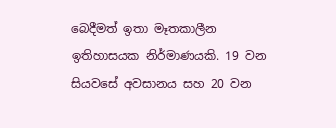බෙදීමත් ඉතා මෑතකාලීන ඉතිහාසයක නිර්මාණයකි. 19 වන සියවසේ අවසානය සහ 20 වන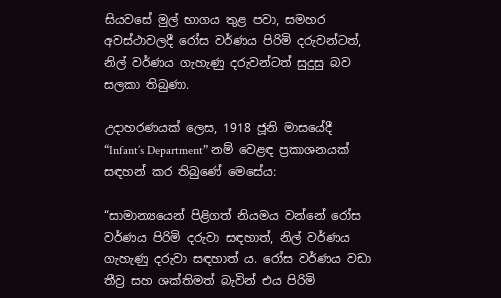සියවසේ මුල් භාගය තුළ පවා, සමහර අවස්ථාවලදී රෝස වර්ණය පිරිමි දරුවන්ටත්, නිල් වර්ණය ගැහැණු දරුවන්ටත් සුදුසු බව සලකා තිබුණා.

උදාහරණයක් ලෙස, 1918 ජූනි මාසයේදී “Infant’s Department” නම් වෙළඳ ප්‍රකාශනයක් සඳහන් කර තිබුණේ මෙසේය:

“සාමාන්‍යයෙන් පිළිගත් නියමය වන්නේ රෝස වර්ණය පිරිමි දරුවා සඳහාත්, නිල් වර්ණය ගැහැණු දරුවා සඳහාත් ය. රෝස වර්ණය වඩා තීව්‍ර සහ ශක්තිමත් බැවින් එය පිරිමි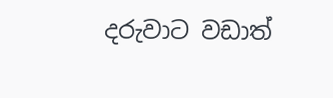දරුවාට වඩාත්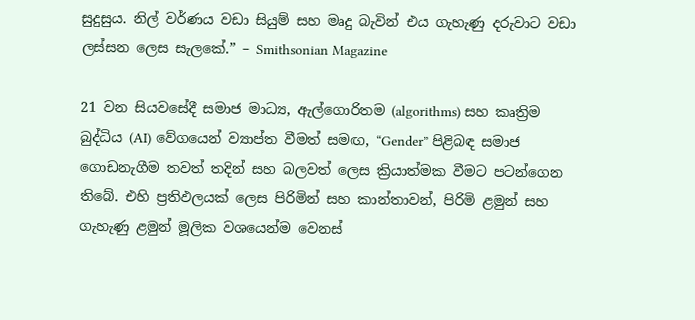සුදුසුය. නිල් වර්ණය වඩා සියුම් සහ මෘදු බැවින් එය ගැහැණු දරුවාට වඩා ලස්සන ලෙස සැලකේ.” – Smithsonian Magazine

21 වන සියවසේදී සමාජ මාධ්‍ය, ඇල්ගොරිතම (algorithms) සහ කෘත්‍රිම බුද්ධිය (AI) වේගයෙන් ව්‍යාප්ත වීමත් සමඟ, “Gender” පිළිබඳ සමාජ ගොඩනැගීම තවත් තදින් සහ බලවත් ලෙස ක්‍රියාත්මක වීමට පටන්ගෙන තිබේ. එහි ප්‍රතිඵලයක් ලෙස පිරිමින් සහ කාන්තාවන්, පිරිමි ළමුන් සහ ගැහැණු ළමුන් මූලික වශයෙන්ම වෙනස්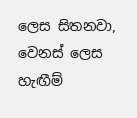ලෙස සිතනවා, වෙනස් ලෙස හැඟීම්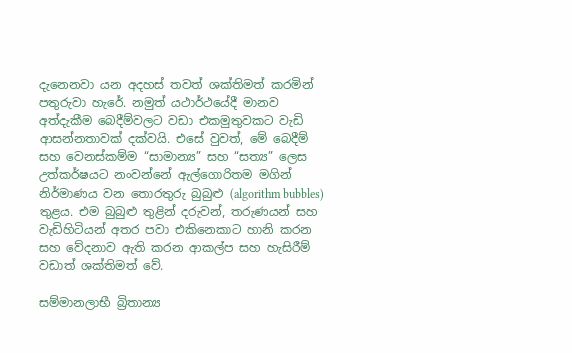දැනෙනවා යන අදහස් තවත් ශක්තිමත් කරමින් පතුරුවා හැරේ. නමුත් යථාර්ථයේදී මානව අත්දැකීම බෙදීම්වලට වඩා එකමුතුවකට වැඩි ආසන්නතාවක් දක්වයි. එසේ වුවත්, මේ බෙදීම් සහ වෙනස්කම්ම “සාමාන්‍ය” සහ “සත්‍ය” ලෙස උත්කර්ෂයට නංවන්නේ ඇල්ගොරිතම මගින් නිර්මාණය වන තොරතුරු බුබුළු (algorithm bubbles) තුළය. එම බුබුළු තුළින් දරුවන්, තරුණයන් සහ වැඩිහිටියන් අතර පවා එකිනෙකාට හානි කරන සහ වේදනාව ඇති කරන ආකල්ප සහ හැසිරීම් වඩාත් ශක්තිමත් වේ.

සම්මානලාභී බ්‍රිතාන්‍ය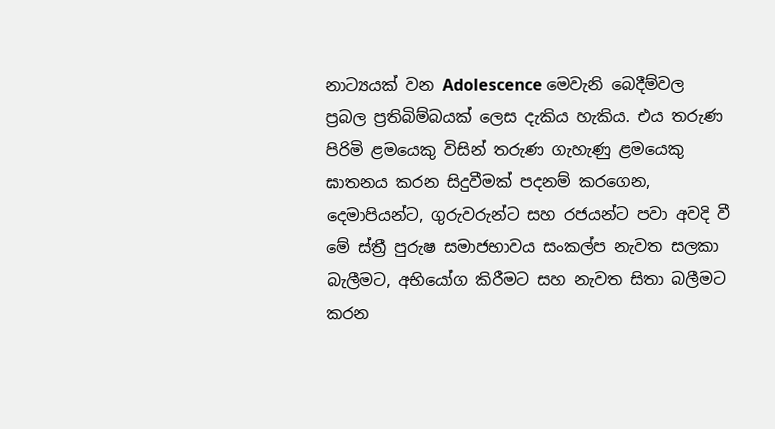නාට්‍යයක් වන Adolescence මෙවැනි බෙදීම්වල ප්‍රබල ප්‍රතිබිම්බයක් ලෙස දැකිය හැකිය. එය තරුණ පිරිමි ළමයෙකු විසින් තරුණ ගැහැණු ළමයෙකු ඝාතනය කරන සිදුවීමක් පදනම් කරගෙන, දෙමාපියන්ට, ගුරුවරුන්ට සහ රජයන්ට පවා අවදි වී මේ ස්ත්‍රී පුරුෂ සමාජභාවය සංකල්ප නැවත සලකා බැලීමට, අභියෝග කිරීමට සහ නැවත සිතා බලීමට කරන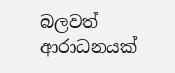බලවත් ආරාධනයක්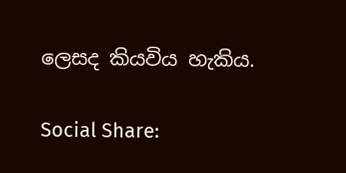ලෙසද කියවිය හැකිය.

Social Share: